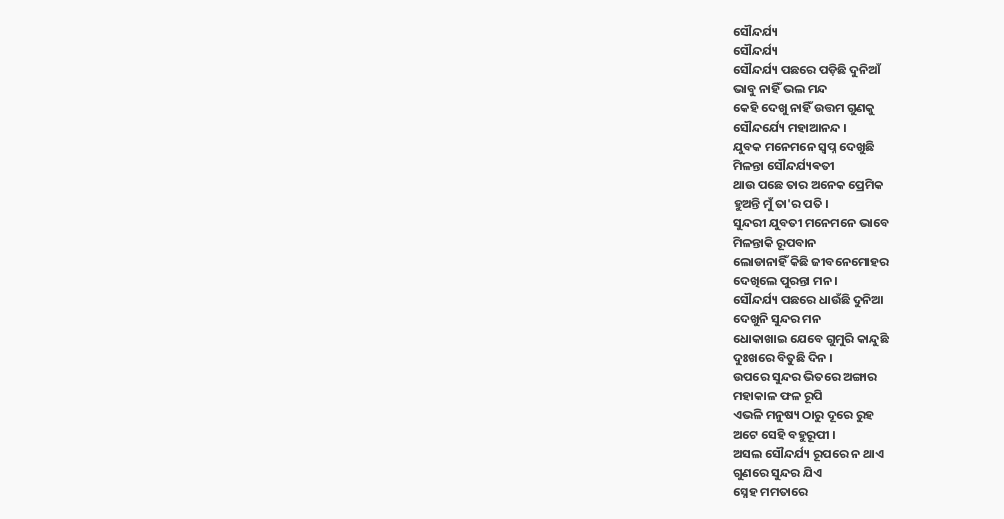ସୌନ୍ଦର୍ଯ୍ୟ
ସୌନ୍ଦର୍ଯ୍ୟ
ସୌନ୍ଦର୍ଯ୍ୟ ପଛରେ ପଡ଼ିଛି ଦୁନିଆଁ
ଭାବୁ ନାହିଁ ଭଲ ମନ୍ଦ
କେହି ଦେଖୁ ନାହିଁ ଉତ୍ତମ ଗୁଣକୁ
ସୌନ୍ଦର୍ଯ୍ୟେ ମହାଆନନ୍ଦ ।
ଯୁବକ ମନେମନେ ସ୍ଵପ୍ନ ଦେଖୁଛି
ମିଳନ୍ତା ସୌନ୍ଦର୍ଯ୍ୟଵତୀ
ଥାଉ ପଛେ ତାର ଅନେକ ପ୍ରେମିକ
ହୁଅନ୍ତି ମୁଁ ତା'ର ପତି ।
ସୁନ୍ଦରୀ ଯୁବତୀ ମନେମନେ ଭାବେ
ମିଳନ୍ତାକି ରୂପବାନ
ଲୋଡାନାହିଁ କିଛି ଜୀବନେମୋହର
ଦେଖିଲେ ପୁରନ୍ତା ମନ ।
ସୌନ୍ଦର୍ଯ୍ୟ ପଛରେ ଧାଉଁଛି ଦୁନିଆ
ଦେଖୁନି ସୁନ୍ଦର ମନ
ଧୋକାଖାଇ ଯେବେ ଗୁମୁରି କାନ୍ଦୁଛି
ଦୁଃଖରେ ବିତୁଛି ଦିନ ।
ଉପରେ ସୁନ୍ଦର ଭିତରେ ଅଙ୍ଗାର
ମହାକାଳ ଫଳ ରୂପି
ଏଭଳି ମନୁଷ୍ୟ ଠାରୁ ଦୂରେ ରୁହ
ଅଟେ ସେହି ବହୁରୂପୀ ।
ଅସଲ ସୌନ୍ଦର୍ଯ୍ୟ ରୂପରେ ନ ଥାଏ
ଗୁଣରେ ସୁନ୍ଦର ଯିଏ
ସ୍ନେହ ମମତାରେ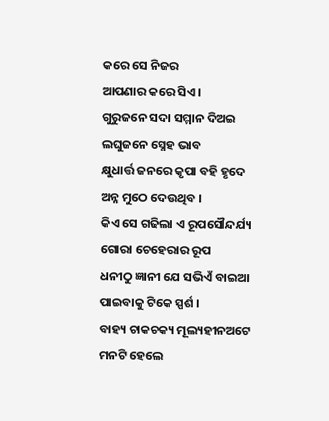କରେ ସେ ନିଜର
ଆପଣାର କରେ ସିଏ ।
ଗୁରୁଜନେ ସଦା ସମ୍ମାନ ଦିଅଇ
ଲଘୁଜନେ ସ୍ନେହ ଭାବ
କ୍ଷୁଧାର୍ତ୍ତ ଜନରେ କୃପା ବହି ହୃଦେ
ଅନ୍ନ ମୁଠେ ଦେଉଥିବ ।
କିଏ ସେ ଗଢିଲା ଏ ରୂପସୌନ୍ଦର୍ଯ୍ୟ
ଗୋରା ଚେହେରାର ରୂପ
ଧନୀଠୁ ଜ୍ଞାନୀ ଯେ ସଭିଏଁ ବାଇଆ
ପାଇବାକୁ ଟିକେ ସ୍ପର୍ଶ ।
ବାହ୍ୟ ଚାକଚକ୍ୟ ମୂଲ୍ୟହୀନଅଟେ
ମନଟି ହେଲେ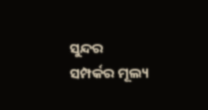ସୁନ୍ଦର
ସମ୍ପର୍କର ମୂଲ୍ୟ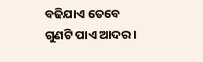ବଢିଯାଏ ତେବେ
ଗୁଣଟି ପାଏ ଆଦର ।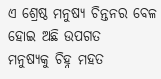ଏ ଶ୍ରେଷ୍ଠ ମନୁଷ୍ୟ ଚିନ୍ତନର ବେଳ
ହୋଇ ଅଛି ଉପଗତ
ମନୁଷ୍ୟକୁ ଚିହ୍ନ ମହତ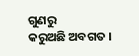ଗୁଣରୁ
କରୁଅଛି ଅବଗତ ।